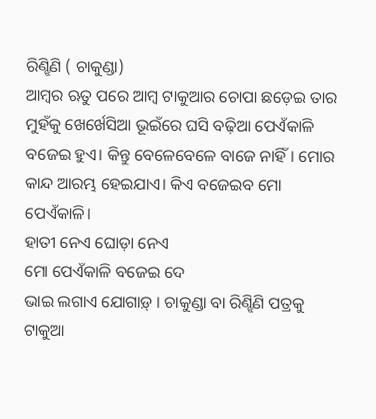ରିଣ୍ଝିଣି ( ଚାକୁଣ୍ଡା)
ଆମ୍ବର ଋତୁ ପରେ ଆମ୍ବ ଟାକୁଆର ଚୋପା ଛଡ଼େଇ ତାର ମୁହଁକୁ ଖେର୍ଖେସିଆ ଭୂଇଁରେ ଘସି ବଢ଼ିଆ ପେଏଁକାଳି ବଜେଇ ହୁଏ। କିନ୍ତୁ ବେଳେବେଳେ ବାଜେ ନାହିଁ। ମୋର କାନ୍ଦ ଆରମ୍ଭ ହେଇଯାଏ। କିଏ ବଜେଇବ ମୋ ପେଏଁକାଳି।
ହାତୀ ନେଏ ଘୋଡ଼ା ନେଏ
ମୋ ପେଏଁକାଳି ବଜେଇ ଦେ
ଭାଇ ଲଗାଏ ଯୋଗାଡ଼୍ । ଚାକୁଣ୍ଡା ବା ରିଣ୍ଝିଣି ପତ୍ରକୁ ଟାକୁଆ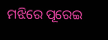ମଝିରେ ପୂରେଇ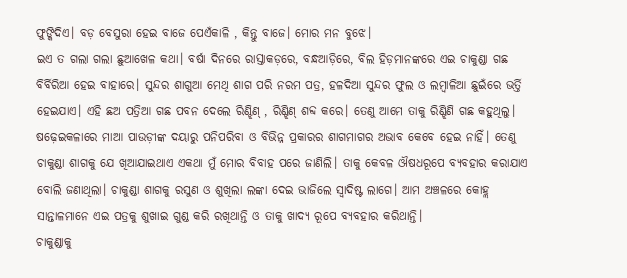ଫୁଙ୍କିଦିଏ। ବଡ଼ ବେସୁରା ହେଇ ବାଜେ ପେଏଁକାଳି , କିନ୍ତୁ ବାଜେ। ମୋର ମନ ବୁଝେ।
ଇଏ ତ ଗଲା ଗଲା ଛୁଆଖେଳ କଥା। ବର୍ଷା ଦିନରେ ରାସ୍ତାକଡ଼ରେ, ବନ୍ଧଆଡ଼ିରେ, ବିଲ ହିଡ଼ମାନଙ୍କରେ ଏଇ ଚାକୁଣ୍ଡା ଗଛ ବିର୍ବିରିଆ ହେଇ ବାହାରେ। ସୁନ୍ଦର ଶାଗୁଆ ମେଥି ଶାଗ ପରି ନରମ ପତ୍ର, ହଳଦିଆ ସୁନ୍ଦର ଫୁଲ ଓ ଲମ୍ବାଳିଆ ଛୁଇଁରେ ଭର୍ତ୍ତି ହେଇଯାଏ। ଏହି ଛଅ ପତ୍ରିଆ ଗଛ ପବନ ଦେଲେ ରିଣ୍ଝିଣ୍ , ରିଣ୍ଝିଣ୍ ଶବ୍ଦ କରେ। ତେଣୁ ଆମେ ତାକୁ ରିଣ୍ଝିଣି ଗଛ କହୁଥିଲୁ।
ଷଢ଼େଇକଳାରେ ମାଆ ପାଉଡ଼ୀଙ୍କ ଦୟାରୁ ପନିପରିବା ଓ ବିଭିନ୍ନ ପ୍ରକାରର ଶାଗମାଗର ଅଭାବ କେବେ ହେଇ ନାହିଁ। ତେଣୁ ଚାକୁଣ୍ଡା ଶାଗକୁ ଯେ ଖିଆଯାଇଥାଏ ଏକଥା ମୁଁ ମୋର ବିବାହ ପରେ ଜାଣିଲି। ତାକୁ କେବଳ ଔଷଧରୂପେ ବ୍ୟବହାର କରାଯାଏ ବୋଲି ଜଣାଥିଲା। ଚାକୁଣ୍ଡା ଶାଗକୁ ରସୁଣ ଓ ଶୁଖିଲା ଲଙ୍କା ଦେଇ ଭାଜିଲେ ସ୍ଵାଦିଷ୍ଟ ଲାଗେ। ଆମ ଅଞ୍ଚଳରେ କୋହ୍ଲ ସାନ୍ତାଳମାନେ ଏଇ ପତ୍ରକୁ ଶୁଖାଇ ଗୁଣ୍ଡ କରି ରଖିଥାନ୍ତି ଓ ତାକୁ ଖାଦ୍ୟ ରୂପେ ବ୍ୟବହାର କରିଥାନ୍ତି।
ଚାକୁଣ୍ଡାକୁ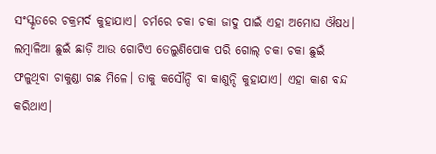ସଂସ୍କୃତରେ ଚକ୍ରମର୍ଦ କୁହାଯାଏ। ଚର୍ମରେ ଚକା ଚକା ଜାଦୁ ପାଇଁ ଏହା ଅମୋଘ ଔଷଧ। ଲମ୍ବାଳିଆ ଛୁଇଁ ଛାଡ଼ି ଆଉ ଗୋଟିଏ ତେଲୁଣିପୋକ ପରି ଗୋଲ୍ ଚକା ଚକା ଛୁଇଁ ଫଳୁଥିବା ଚାକୁଣ୍ଡା ଗଛ ମିଳେ। ତାକୁ କସୌନ୍ଦି ବା କାଶୁନ୍ଦି କୁହାଯାଏ। ଏହା କାଶ ବନ୍ଦ କରିଥାଏ।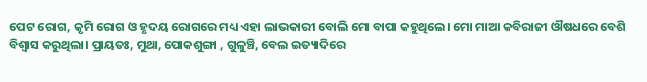ପେଟ ରୋଗ, କୃମି ରୋଗ ଓ ହୃଦୟ ରୋଗରେ ମଧ୍ୟ ଏହା ଲାଭକାରୀ ବୋଲି ମୋ ବାପା କହୁଥିଲେ। ମୋ ମାଆ କବିରାଜୀ ଔଷଧରେ ବେଶି ବିଶ୍ଵାସ କରୁଥିଲା। ପ୍ରାୟତଃ, ମୁଥା, ପୋକଶୁଙ୍ଗା , ଗୁଳୁଞ୍ଚି, ବେଲ ଇତ୍ୟାଦିରେ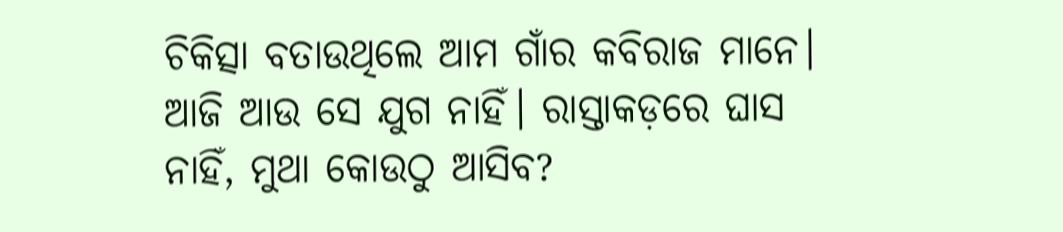ଚିକିତ୍ସା ବତାଉଥିଲେ ଆମ ଗାଁର କବିରାଜ ମାନେ।
ଆଜି ଆଉ ସେ ଯୁଗ ନାହିଁ। ରାସ୍ତାକଡ଼ରେ ଘାସ ନାହିଁ, ମୁଥା କୋଉଠୁ ଆସିବ?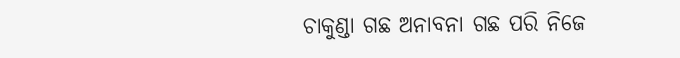ଚାକୁଣ୍ଡା ଗଛ ଅନାବନା ଗଛ ପରି ନିଜେ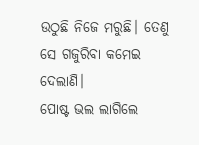ଉଠୁଛି ନିଜେ ମରୁଛି। ତେଣୁ ସେ ଗଜୁରିବା କମେଇ ଦେଲାଣି।
ପୋଷ୍ଟ ଭଲ ଲାଗିଲେ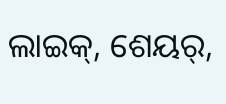ଲାଇକ୍, ଶେୟର୍,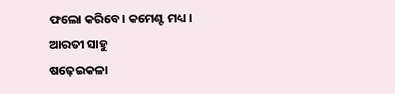ଫଲୋ କରିବେ। କମେଣ୍ଟ ମଧ୍ୟ ।
ଆରତୀ ସାହୁ
ଷଢ଼େଇକଳା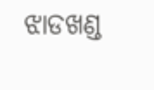ଝାଡଖଣ୍ଡ